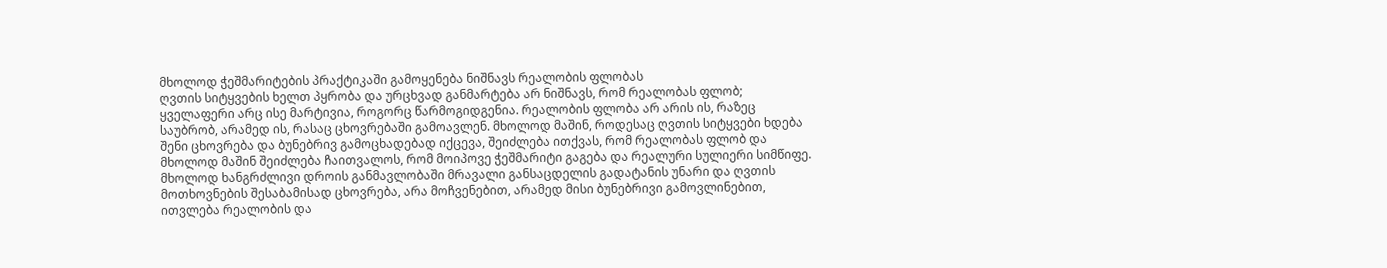მხოლოდ ჭეშმარიტების პრაქტიკაში გამოყენება ნიშნავს რეალობის ფლობას
ღვთის სიტყვების ხელთ პყრობა და ურცხვად განმარტება არ ნიშნავს, რომ რეალობას ფლობ; ყველაფერი არც ისე მარტივია, როგორც წარმოგიდგენია. რეალობის ფლობა არ არის ის, რაზეც საუბრობ, არამედ ის, რასაც ცხოვრებაში გამოავლენ. მხოლოდ მაშინ, როდესაც ღვთის სიტყვები ხდება შენი ცხოვრება და ბუნებრივ გამოცხადებად იქცევა, შეიძლება ითქვას, რომ რეალობას ფლობ და მხოლოდ მაშინ შეიძლება ჩაითვალოს, რომ მოიპოვე ჭეშმარიტი გაგება და რეალური სულიერი სიმწიფე. მხოლოდ ხანგრძლივი დროის განმავლობაში მრავალი განსაცდელის გადატანის უნარი და ღვთის მოთხოვნების შესაბამისად ცხოვრება, არა მოჩვენებით, არამედ მისი ბუნებრივი გამოვლინებით, ითვლება რეალობის და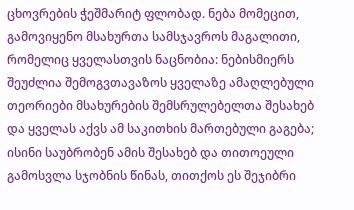ცხოვრების ჭეშმარიტ ფლობად. ნება მომეცით, გამოვიყენო მსახურთა სამსჯავროს მაგალითი, რომელიც ყველასთვის ნაცნობია: ნებისმიერს შეუძლია შემოგვთავაზოს ყველაზე ამაღლებული თეორიები მსახურების შემსრულებელთა შესახებ და ყველას აქვს ამ საკითხის მართებული გაგება; ისინი საუბრობენ ამის შესახებ და თითოეული გამოსვლა სჯობნის წინას, თითქოს ეს შეჯიბრი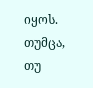იყოს. თუმცა, თუ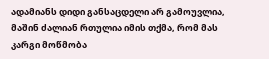ადამიანს დიდი განსაცდელი არ გამოუვლია, მაშინ ძალიან რთულია იმის თქმა, რომ მას კარგი მოწმობა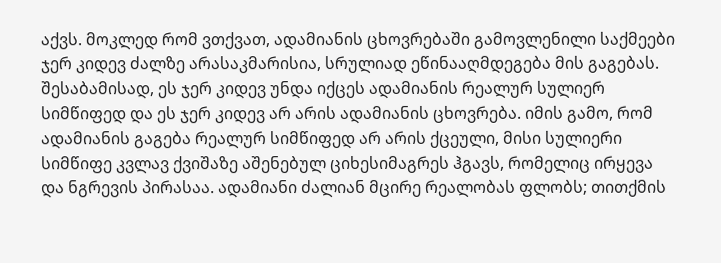აქვს. მოკლედ რომ ვთქვათ, ადამიანის ცხოვრებაში გამოვლენილი საქმეები ჯერ კიდევ ძალზე არასაკმარისია, სრულიად ეწინააღმდეგება მის გაგებას. შესაბამისად, ეს ჯერ კიდევ უნდა იქცეს ადამიანის რეალურ სულიერ სიმწიფედ და ეს ჯერ კიდევ არ არის ადამიანის ცხოვრება. იმის გამო, რომ ადამიანის გაგება რეალურ სიმწიფედ არ არის ქცეული, მისი სულიერი სიმწიფე კვლავ ქვიშაზე აშენებულ ციხესიმაგრეს ჰგავს, რომელიც ირყევა და ნგრევის პირასაა. ადამიანი ძალიან მცირე რეალობას ფლობს; თითქმის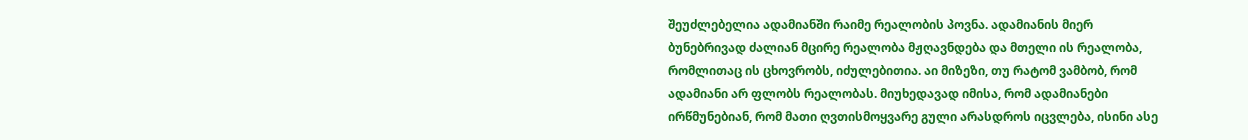შეუძლებელია ადამიანში რაიმე რეალობის პოვნა. ადამიანის მიერ ბუნებრივად ძალიან მცირე რეალობა მჟღავნდება და მთელი ის რეალობა, რომლითაც ის ცხოვრობს, იძულებითია. აი მიზეზი, თუ რატომ ვამბობ, რომ ადამიანი არ ფლობს რეალობას. მიუხედავად იმისა, რომ ადამიანები ირწმუნებიან, რომ მათი ღვთისმოყვარე გული არასდროს იცვლება, ისინი ასე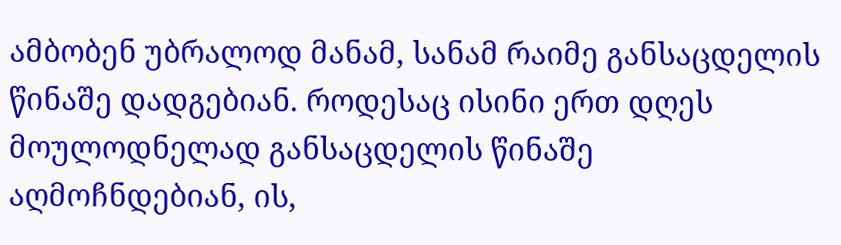ამბობენ უბრალოდ მანამ, სანამ რაიმე განსაცდელის წინაშე დადგებიან. როდესაც ისინი ერთ დღეს მოულოდნელად განსაცდელის წინაშე აღმოჩნდებიან, ის,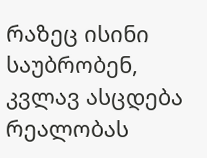რაზეც ისინი საუბრობენ, კვლავ ასცდება რეალობას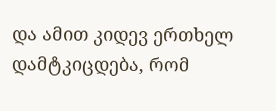და ამით კიდევ ერთხელ დამტკიცდება, რომ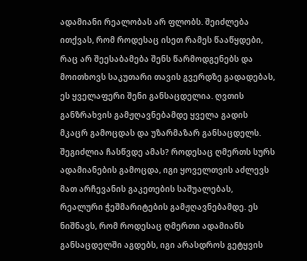ადამიანი რეალობას არ ფლობს. შეიძლება ითქვას, რომ როდესაც ისეთ რამეს წააწყდები, რაც არ შეესაბამება შენს წარმოდგენებს და მოითხოვს საკუთარი თავის გვერდზე გადადებას, ეს ყველაფერი შენი განსაცდელია. ღვთის განზრახვის გამჟღავნებამდე ყველა გადის მკაცრ გამოცდას და უზარმაზარ განსაცდელს. შეგიძლია ჩასწვდე ამას? როდესაც ღმერთს სურს ადამიანების გამოცდა, იგი ყოველთვის აძლევს მათ არჩევანის გაკეთების საშუალებას, რეალური ჭეშმარიტების გამჟღავნებამდე. ეს ნიშნავს, რომ როდესაც ღმერთი ადამიანს განსაცდელში აგდებს, იგი არასდროს გეტყვის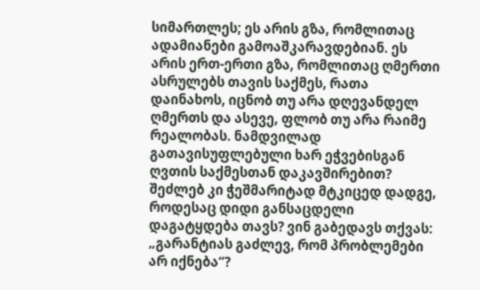სიმართლეს; ეს არის გზა, რომლითაც ადამიანები გამოაშკარავდებიან. ეს არის ერთ-ერთი გზა, რომლითაც ღმერთი ასრულებს თავის საქმეს, რათა დაინახოს, იცნობ თუ არა დღევანდელ ღმერთს და ასევე, ფლობ თუ არა რაიმე რეალობას. ნამდვილად გათავისუფლებული ხარ ეჭვებისგან ღვთის საქმესთან დაკავშირებით? შეძლებ კი ჭეშმარიტად მტკიცედ დადგე, როდესაც დიდი განსაცდელი დაგატყდება თავს? ვინ გაბედავს თქვას: „გარანტიას გაძლევ, რომ პრობლემები არ იქნება“?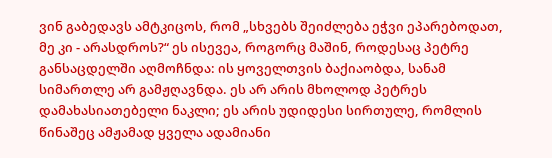ვინ გაბედავს ამტკიცოს, რომ „სხვებს შეიძლება ეჭვი ეპარებოდათ, მე კი - არასდროს?“ ეს ისევეა, როგორც მაშინ, როდესაც პეტრე განსაცდელში აღმოჩნდა: ის ყოველთვის ბაქიაობდა, სანამ სიმართლე არ გამჟღავნდა. ეს არ არის მხოლოდ პეტრეს დამახასიათებელი ნაკლი; ეს არის უდიდესი სირთულე, რომლის წინაშეც ამჟამად ყველა ადამიანი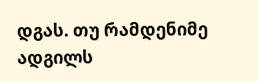დგას. თუ რამდენიმე ადგილს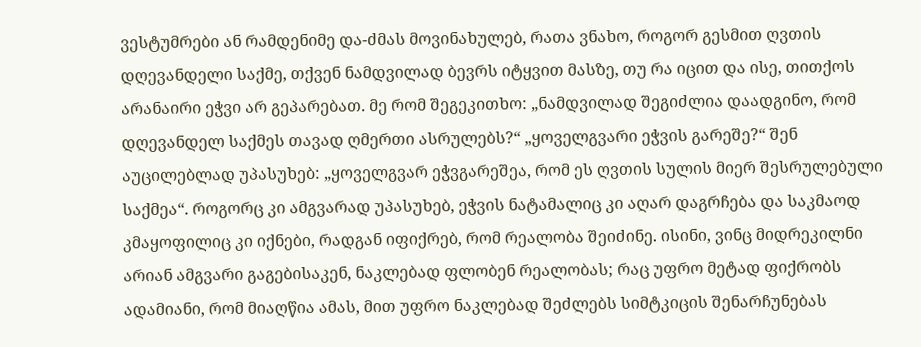ვესტუმრები ან რამდენიმე და-ძმას მოვინახულებ, რათა ვნახო, როგორ გესმით ღვთის დღევანდელი საქმე, თქვენ ნამდვილად ბევრს იტყვით მასზე, თუ რა იცით და ისე, თითქოს არანაირი ეჭვი არ გეპარებათ. მე რომ შეგეკითხო: „ნამდვილად შეგიძლია დაადგინო, რომ დღევანდელ საქმეს თავად ღმერთი ასრულებს?“ „ყოველგვარი ეჭვის გარეშე?“ შენ აუცილებლად უპასუხებ: „ყოველგვარ ეჭვგარეშეა, რომ ეს ღვთის სულის მიერ შესრულებული საქმეა“. როგორც კი ამგვარად უპასუხებ, ეჭვის ნატამალიც კი აღარ დაგრჩება და საკმაოდ კმაყოფილიც კი იქნები, რადგან იფიქრებ, რომ რეალობა შეიძინე. ისინი, ვინც მიდრეკილნი არიან ამგვარი გაგებისაკენ, ნაკლებად ფლობენ რეალობას; რაც უფრო მეტად ფიქრობს ადამიანი, რომ მიაღწია ამას, მით უფრო ნაკლებად შეძლებს სიმტკიცის შენარჩუნებას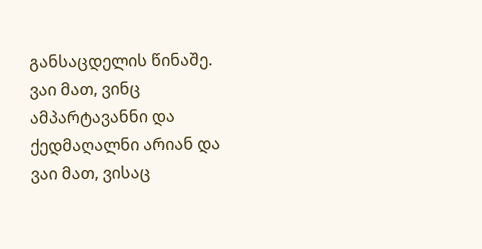განსაცდელის წინაშე. ვაი მათ, ვინც ამპარტავანნი და ქედმაღალნი არიან და ვაი მათ, ვისაც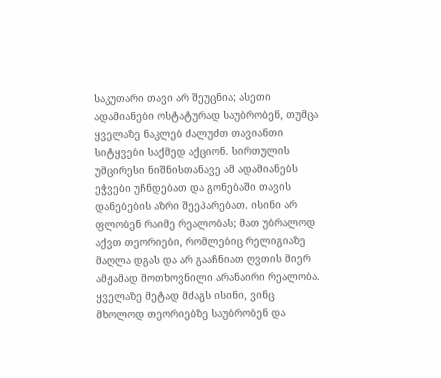საკუთარი თავი არ შეუცნია; ასეთი ადამიანები ოსტატურად საუბრობენ, თუმცა ყველაზე ნაკლებ ძალუძთ თავიანთი სიტყვები საქმედ აქციონ. სირთულის უმცირესი ნიშნისთანავე ამ ადამიანებს ეჭვები უჩნდებათ და გონებაში თავის დანებების აზრი შეეპარებათ. ისინი არ ფლობენ რაიმე რეალობას; მათ უბრალოდ აქვთ თეორიები, რომლებიც რელიგიაზე მაღლა დგას და არ გააჩნიათ ღვთის მიერ ამჟამად მოთხოვნილი არანაირი რეალობა. ყველაზე მეტად მძაგს ისინი, ვინც მხოლოდ თეორიებზე საუბრობენ და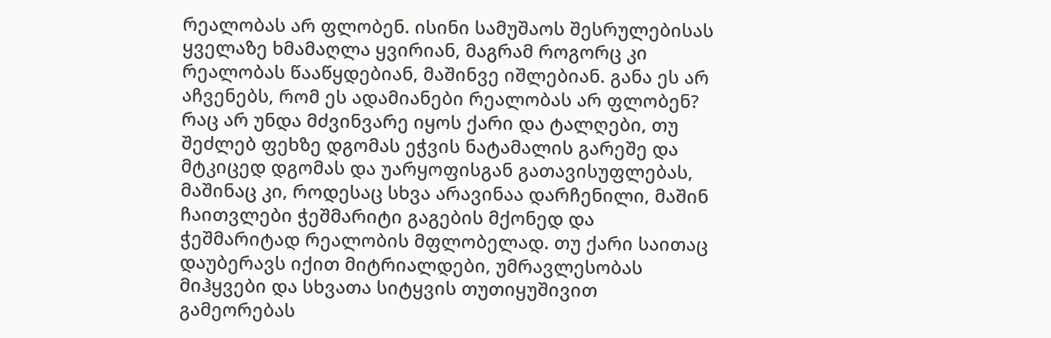რეალობას არ ფლობენ. ისინი სამუშაოს შესრულებისას ყველაზე ხმამაღლა ყვირიან, მაგრამ როგორც კი რეალობას წააწყდებიან, მაშინვე იშლებიან. განა ეს არ აჩვენებს, რომ ეს ადამიანები რეალობას არ ფლობენ? რაც არ უნდა მძვინვარე იყოს ქარი და ტალღები, თუ შეძლებ ფეხზე დგომას ეჭვის ნატამალის გარეშე და მტკიცედ დგომას და უარყოფისგან გათავისუფლებას, მაშინაც კი, როდესაც სხვა არავინაა დარჩენილი, მაშინ ჩაითვლები ჭეშმარიტი გაგების მქონედ და ჭეშმარიტად რეალობის მფლობელად. თუ ქარი საითაც დაუბერავს იქით მიტრიალდები, უმრავლესობას მიჰყვები და სხვათა სიტყვის თუთიყუშივით გამეორებას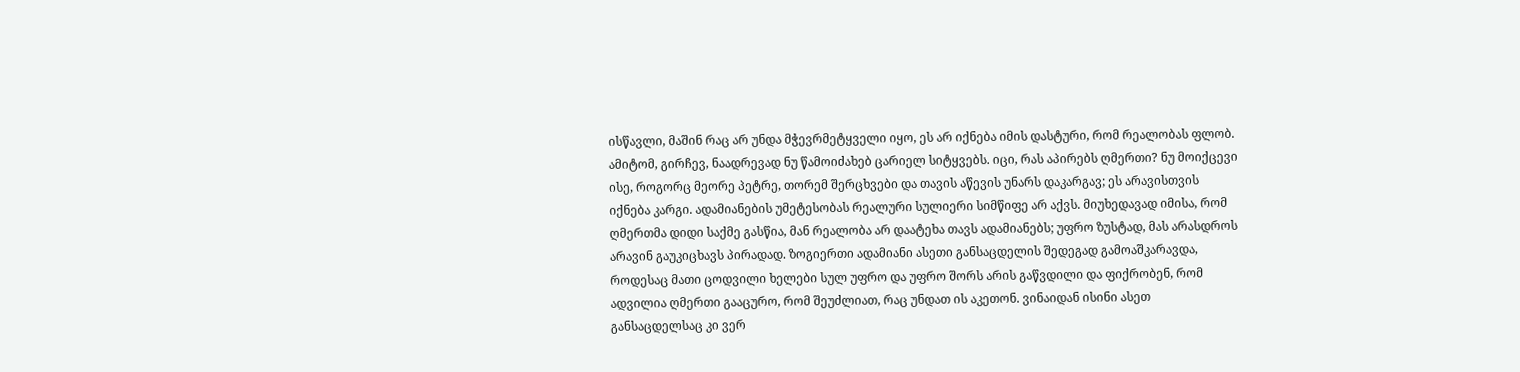ისწავლი, მაშინ რაც არ უნდა მჭევრმეტყველი იყო, ეს არ იქნება იმის დასტური, რომ რეალობას ფლობ. ამიტომ, გირჩევ, ნაადრევად ნუ წამოიძახებ ცარიელ სიტყვებს. იცი, რას აპირებს ღმერთი? ნუ მოიქცევი ისე, როგორც მეორე პეტრე, თორემ შერცხვები და თავის აწევის უნარს დაკარგავ; ეს არავისთვის იქნება კარგი. ადამიანების უმეტესობას რეალური სულიერი სიმწიფე არ აქვს. მიუხედავად იმისა, რომ ღმერთმა დიდი საქმე გასწია, მან რეალობა არ დაატეხა თავს ადამიანებს; უფრო ზუსტად, მას არასდროს არავინ გაუკიცხავს პირადად. ზოგიერთი ადამიანი ასეთი განსაცდელის შედეგად გამოაშკარავდა, როდესაც მათი ცოდვილი ხელები სულ უფრო და უფრო შორს არის გაწვდილი და ფიქრობენ, რომ ადვილია ღმერთი გააცურო, რომ შეუძლიათ, რაც უნდათ ის აკეთონ. ვინაიდან ისინი ასეთ განსაცდელსაც კი ვერ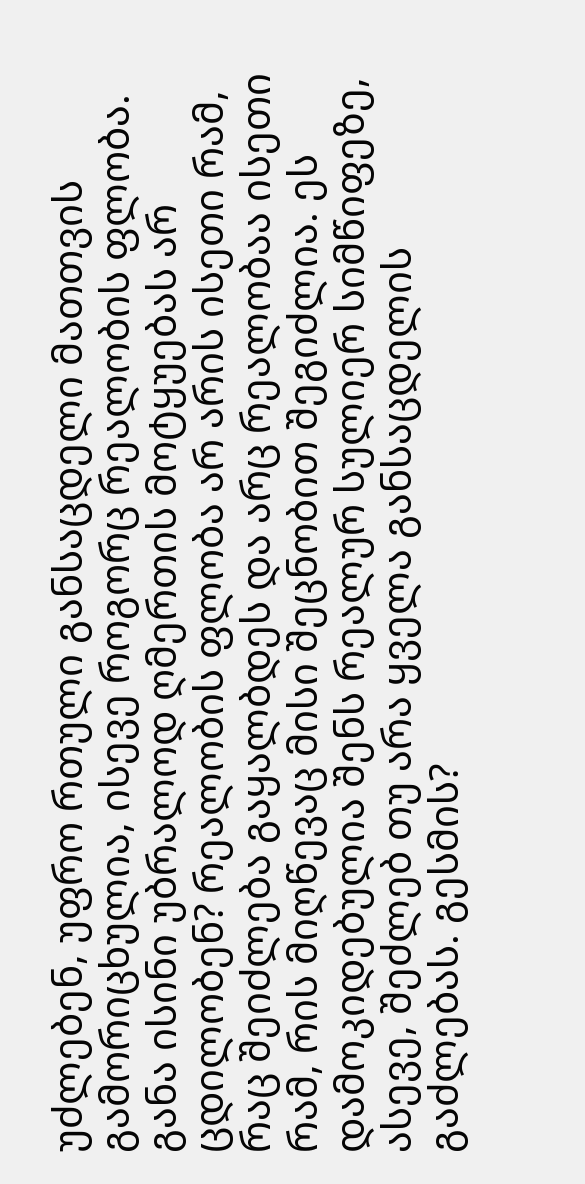უძლებენ, უფრო რთული განსაცდელი მათთვის გამორიცხულია, ისევე როგორც რეალობის ფლობა. განა ისინი უბრალოდ ღმერთის მოტყუებას არ ცდილობენ? რეალობის ფლობა არ არის ისეთი რამ, რაც შეიძლება გაყალბდეს და არც რეალობაა ისეთი რამ, რის მიღწევაც მისი შეცნობით შეგიძლია. ეს დამოკიდებულია შენს რეალურ სულიერ სიმწიფეზე, ასევე, შეძლებ თუ არა ყველა განსაცდელის გაძლებას. გესმის?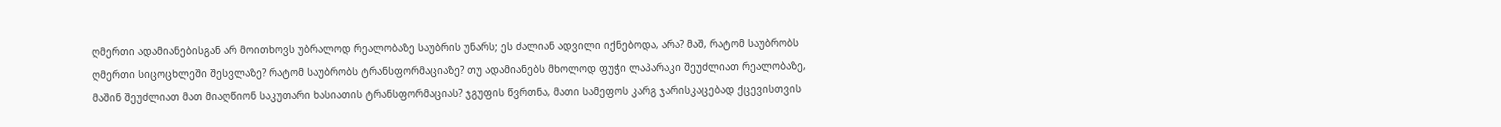ღმერთი ადამიანებისგან არ მოითხოვს უბრალოდ რეალობაზე საუბრის უნარს; ეს ძალიან ადვილი იქნებოდა, არა? მაშ, რატომ საუბრობს ღმერთი სიცოცხლეში შესვლაზე? რატომ საუბრობს ტრანსფორმაციაზე? თუ ადამიანებს მხოლოდ ფუჭი ლაპარაკი შეუძლიათ რეალობაზე, მაშინ შეუძლიათ მათ მიაღწიონ საკუთარი ხასიათის ტრანსფორმაციას? ჯგუფის წვრთნა, მათი სამეფოს კარგ ჯარისკაცებად ქცევისთვის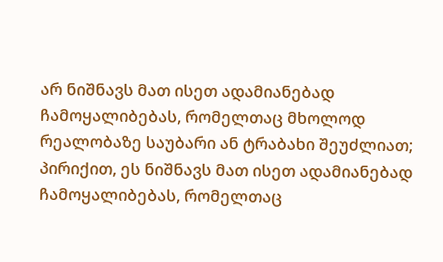არ ნიშნავს მათ ისეთ ადამიანებად ჩამოყალიბებას, რომელთაც მხოლოდ რეალობაზე საუბარი ან ტრაბახი შეუძლიათ; პირიქით, ეს ნიშნავს მათ ისეთ ადამიანებად ჩამოყალიბებას, რომელთაც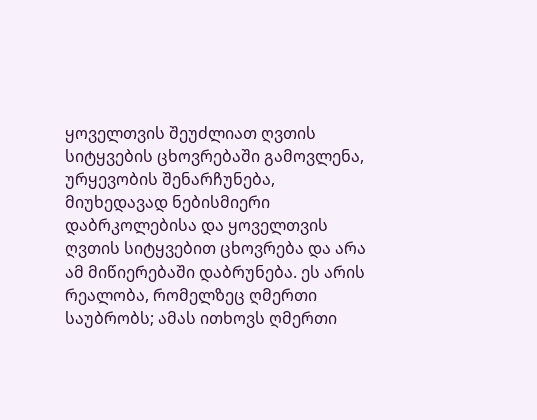ყოველთვის შეუძლიათ ღვთის სიტყვების ცხოვრებაში გამოვლენა, ურყევობის შენარჩუნება, მიუხედავად ნებისმიერი დაბრკოლებისა და ყოველთვის ღვთის სიტყვებით ცხოვრება და არა ამ მიწიერებაში დაბრუნება. ეს არის რეალობა, რომელზეც ღმერთი საუბრობს; ამას ითხოვს ღმერთი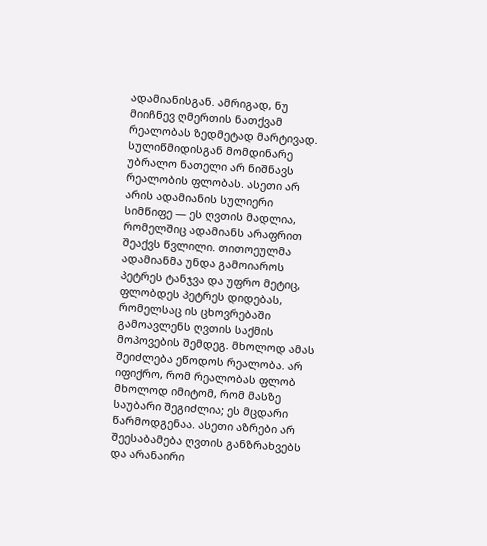ადამიანისგან. ამრიგად, ნუ მიიჩნევ ღმერთის ნათქვამ რეალობას ზედმეტად მარტივად. სულიწმიდისგან მომდინარე უბრალო ნათელი არ ნიშნავს რეალობის ფლობას. ასეთი არ არის ადამიანის სულიერი სიმწიფე — ეს ღვთის მადლია, რომელშიც ადამიანს არაფრით შეაქვს წვლილი. თითოეულმა ადამიანმა უნდა გამოიაროს პეტრეს ტანჯვა და უფრო მეტიც, ფლობდეს პეტრეს დიდებას, რომელსაც ის ცხოვრებაში გამოავლენს ღვთის საქმის მოპოვების შემდეგ. მხოლოდ ამას შეიძლება ეწოდოს რეალობა. არ იფიქრო, რომ რეალობას ფლობ მხოლოდ იმიტომ, რომ მასზე საუბარი შეგიძლია; ეს მცდარი წარმოდგენაა. ასეთი აზრები არ შეესაბამება ღვთის განზრახვებს და არანაირი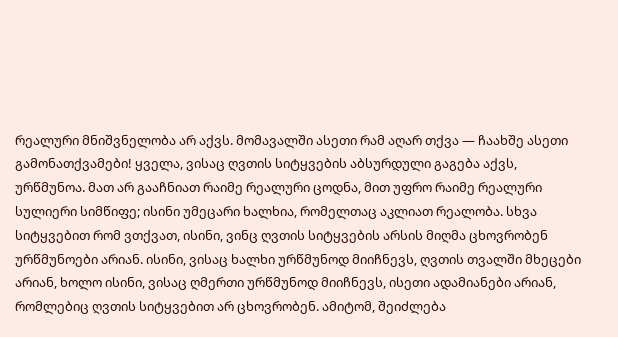რეალური მნიშვნელობა არ აქვს. მომავალში ასეთი რამ აღარ თქვა — ჩაახშე ასეთი გამონათქვამები! ყველა, ვისაც ღვთის სიტყვების აბსურდული გაგება აქვს, ურწმუნოა. მათ არ გააჩნიათ რაიმე რეალური ცოდნა, მით უფრო რაიმე რეალური სულიერი სიმწიფე; ისინი უმეცარი ხალხია, რომელთაც აკლიათ რეალობა. სხვა სიტყვებით რომ ვთქვათ, ისინი, ვინც ღვთის სიტყვების არსის მიღმა ცხოვრობენ ურწმუნოები არიან. ისინი, ვისაც ხალხი ურწმუნოდ მიიჩნევს, ღვთის თვალში მხეცები არიან, ხოლო ისინი, ვისაც ღმერთი ურწმუნოდ მიიჩნევს, ისეთი ადამიანები არიან, რომლებიც ღვთის სიტყვებით არ ცხოვრობენ. ამიტომ, შეიძლება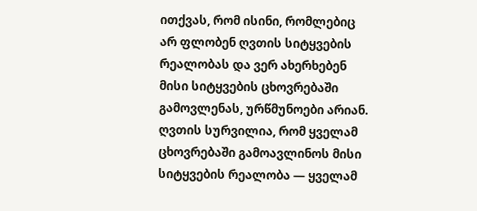ითქვას, რომ ისინი, რომლებიც არ ფლობენ ღვთის სიტყვების რეალობას და ვერ ახერხებენ მისი სიტყვების ცხოვრებაში გამოვლენას, ურწმუნოები არიან. ღვთის სურვილია, რომ ყველამ ცხოვრებაში გამოავლინოს მისი სიტყვების რეალობა — ყველამ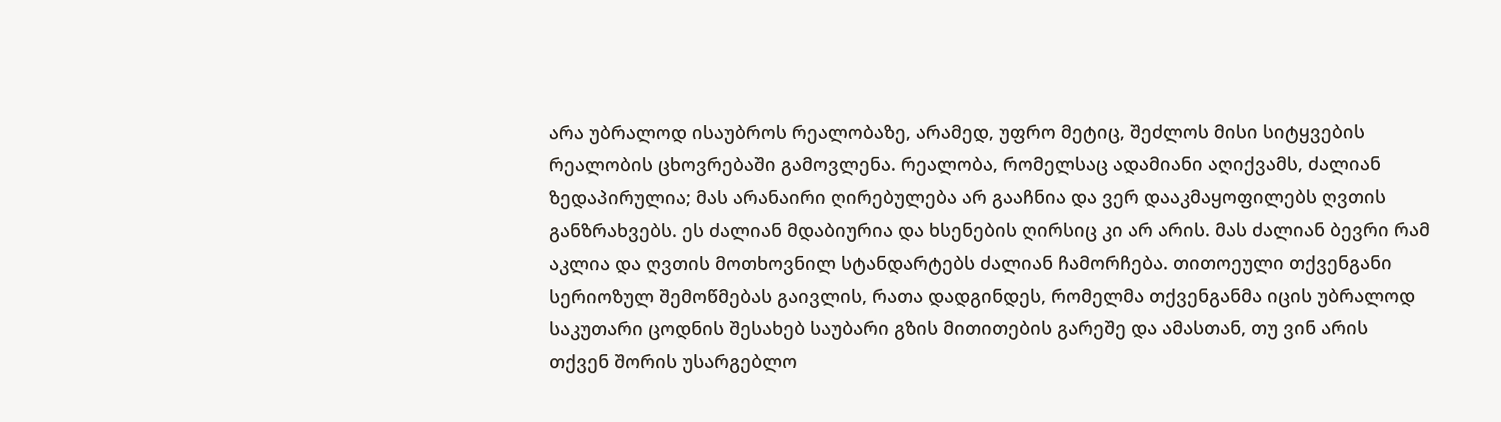არა უბრალოდ ისაუბროს რეალობაზე, არამედ, უფრო მეტიც, შეძლოს მისი სიტყვების რეალობის ცხოვრებაში გამოვლენა. რეალობა, რომელსაც ადამიანი აღიქვამს, ძალიან ზედაპირულია; მას არანაირი ღირებულება არ გააჩნია და ვერ დააკმაყოფილებს ღვთის განზრახვებს. ეს ძალიან მდაბიურია და ხსენების ღირსიც კი არ არის. მას ძალიან ბევრი რამ აკლია და ღვთის მოთხოვნილ სტანდარტებს ძალიან ჩამორჩება. თითოეული თქვენგანი სერიოზულ შემოწმებას გაივლის, რათა დადგინდეს, რომელმა თქვენგანმა იცის უბრალოდ საკუთარი ცოდნის შესახებ საუბარი გზის მითითების გარეშე და ამასთან, თუ ვინ არის თქვენ შორის უსარგებლო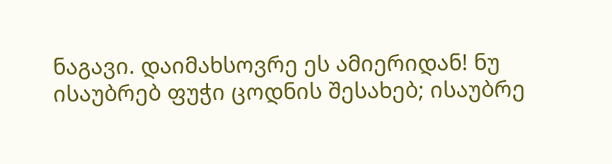ნაგავი. დაიმახსოვრე ეს ამიერიდან! ნუ ისაუბრებ ფუჭი ცოდნის შესახებ; ისაუბრე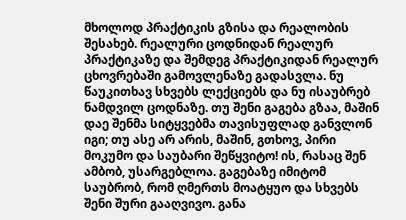მხოლოდ პრაქტიკის გზისა და რეალობის შესახებ. რეალური ცოდნიდან რეალურ პრაქტიკაზე და შემდეგ პრაქტიკიდან რეალურ ცხოვრებაში გამოვლენაზე გადასვლა. ნუ წაუკითხავ სხვებს ლექციებს და ნუ ისაუბრებ ნამდვილ ცოდნაზე. თუ შენი გაგება გზაა, მაშინ დაე შენმა სიტყვებმა თავისუფლად განვლონ იგი; თუ ასე არ არის, მაშინ, გთხოვ, პირი მოკუმო და საუბარი შეწყვიტო! ის, რასაც შენ ამბობ, უსარგებლოა. გაგებაზე იმიტომ საუბრობ, რომ ღმერთს მოატყუო და სხვებს შენი შური გააღვივო. განა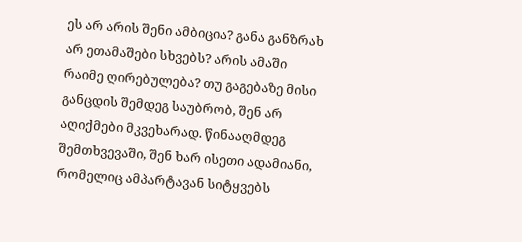ეს არ არის შენი ამბიცია? განა განზრახ არ ეთამაშები სხვებს? არის ამაში რაიმე ღირებულება? თუ გაგებაზე მისი განცდის შემდეგ საუბრობ, შენ არ აღიქმები მკვეხარად. წინააღმდეგ შემთხვევაში, შენ ხარ ისეთი ადამიანი, რომელიც ამპარტავან სიტყვებს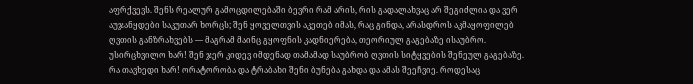აფრქვევს. შენს რეალურ გამოცდილებაში ბევრი რამ არის, რის გადალახვაც არ შეგიძლია და ვერ აუჯანყდები საკუთარ ხორცს; შენ ყოველთვის აკეთებ იმას, რაც გინდა, არასდროს აკმაყოფილებ ღვთის განზრახვებს — მაგრამ მაინც გყოფნის კადნიერება, თეორიულ გაგებაზე ისაუბრო. უსირცხვილო ხარ! შენ ჯერ კიდევ იმდენად თამამად საუბრობ ღვთის სიტყვების შენეულ გაგებაზე. რა თავხედი ხარ! ორატორობა და ტრაბახი შენი ბუნება გახდა და ამას შეეჩვიე. როდესაც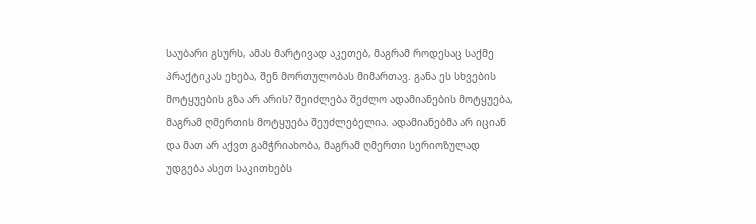საუბარი გსურს, ამას მარტივად აკეთებ, მაგრამ როდესაც საქმე პრაქტიკას ეხება, შენ მორთულობას მიმართავ. განა ეს სხვების მოტყუების გზა არ არის? შეიძლება შეძლო ადამიანების მოტყუება, მაგრამ ღმერთის მოტყუება შეუძლებელია. ადამიანებმა არ იციან და მათ არ აქვთ გამჭრიახობა, მაგრამ ღმერთი სერიოზულად უდგება ასეთ საკითხებს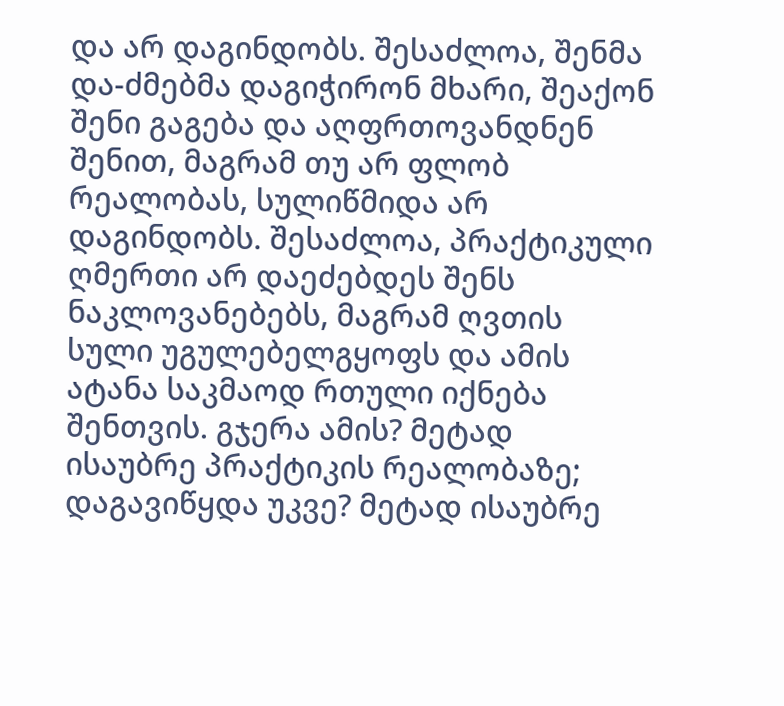და არ დაგინდობს. შესაძლოა, შენმა და-ძმებმა დაგიჭირონ მხარი, შეაქონ შენი გაგება და აღფრთოვანდნენ შენით, მაგრამ თუ არ ფლობ რეალობას, სულიწმიდა არ დაგინდობს. შესაძლოა, პრაქტიკული ღმერთი არ დაეძებდეს შენს ნაკლოვანებებს, მაგრამ ღვთის სული უგულებელგყოფს და ამის ატანა საკმაოდ რთული იქნება შენთვის. გჯერა ამის? მეტად ისაუბრე პრაქტიკის რეალობაზე; დაგავიწყდა უკვე? მეტად ისაუბრე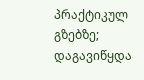პრაქტიკულ გზებზე; დაგავიწყდა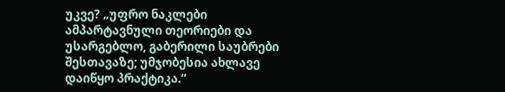უკვე? „უფრო ნაკლები ამპარტავნული თეორიები და უსარგებლო, გაბერილი საუბრები შესთავაზე; უმჯობესია ახლავე დაიწყო პრაქტიკა.“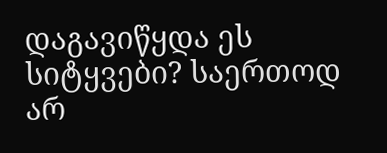დაგავიწყდა ეს სიტყვები? საერთოდ არ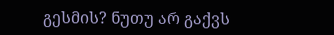გესმის? ნუთუ არ გაქვს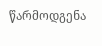წარმოდგენა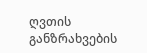ღვთის განზრახვების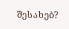შესახებ?